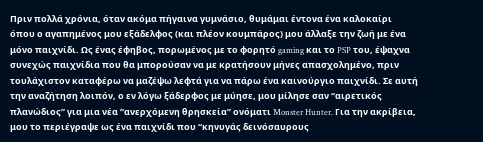Πριν πολλά χρόνια, όταν ακόμα πήγαινα γυμνάσιο, θυμάμαι έντονα ένα καλοκαίρι όπου ο αγαπημένος μου εξάδελφος (και πλέον κουμπάρος) μου άλλαξε την ζωή με ένα μόνο παιχνίδι. Ως ένας έφηβος, πορωμένος με το φορητό gaming και το PSP του, έψαχνα συνεχώς παιχνίδια που θα μπορούσαν να με κρατήσουν μήνες απασχολημένο, πριν τουλάχιστον καταφέρω να μαζέψω λεφτά για να πάρω ένα καινούργιο παιχνίδι. Σε αυτή την αναζήτηση λοιπόν, ο εν λόγω ξάδερφος με μύησε, μου μίλησε σαν “αιρετικός πλανώδιος” για μια νέα “ανερχόμενη θρησκεία” ονόματι Monster Hunter. Για την ακρίβεια, μου το περιέγραψε ως ένα παιχνίδι που “κηνυγάς δεινόσαυρους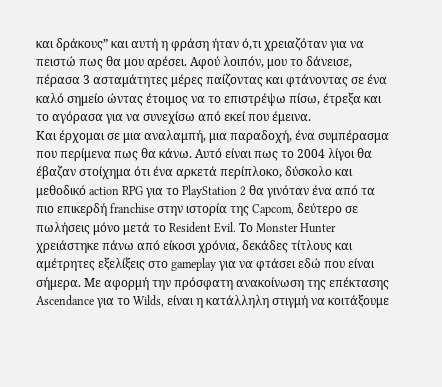και δράκους” και αυτή η φράση ήταν ό,τι χρειαζόταν για να πειστώ πως θα μου αρέσει. Αφού λοιπόν, μου το δάνεισε, πέρασα 3 ασταμάτητες μέρες παίζοντας και φτάνοντας σε ένα καλό σημείο ώντας έτοιμος να το επιστρέψω πίσω, έτρεξα και το αγόρασα για να συνεχίσω από εκεί που έμεινα.
Και έρχομαι σε μια αναλαμπή, μια παραδοχή, ένα συμπέρασμα που περίμενα πως θα κάνω. Αυτό είναι πως το 2004 λίγοι θα έβαζαν στοίχημα ότι ένα αρκετά περίπλοκο, δύσκολο και μεθοδικό action RPG για το PlayStation 2 θα γινόταν ένα από τα πιο επικερδή franchise στην ιστορία της Capcom, δεύτερο σε πωλήσεις μόνο μετά το Resident Evil. Το Monster Hunter χρειάστηκε πάνω από είκοσι χρόνια, δεκάδες τίτλους και αμέτρητες εξελίξεις στο gameplay για να φτάσει εδώ που είναι σήμερα. Με αφορμή την πρόσφατη ανακοίνωση της επέκτασης Ascendance για το Wilds, είναι η κατάλληλη στιγμή να κοιτάξουμε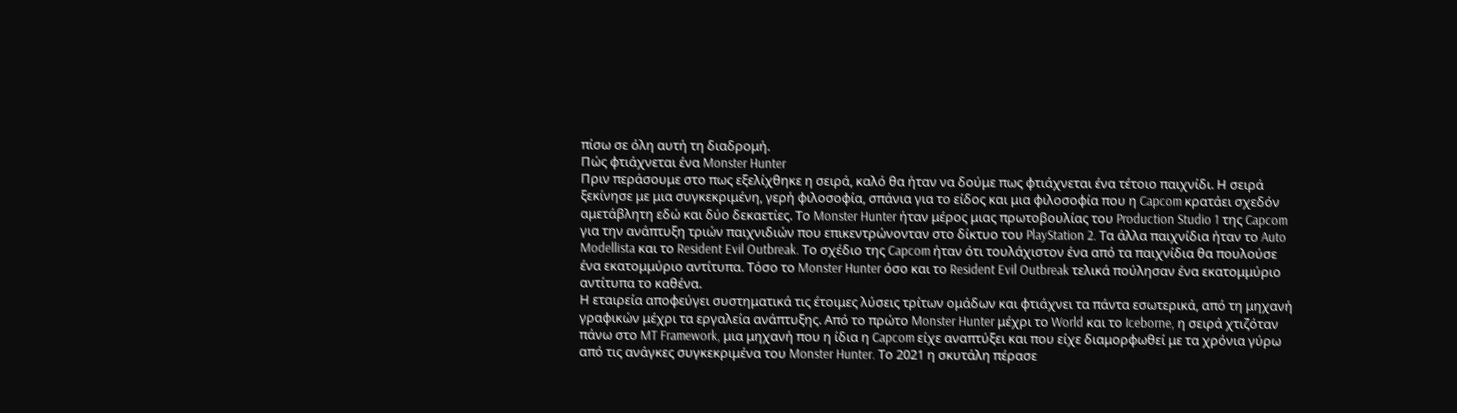πίσω σε όλη αυτή τη διαδρομή.
Πώς φτιάχνεται ένα Monster Hunter
Πριν περάσουμε στο πως εξελίχθηκε η σειρά, καλό θα ήταν να δούμε πως φτιάχνεται ένα τέτοιο παιχνίδι. Η σειρά ξεκίνησε με μια συγκεκριμένη, γερή φιλοσοφία, σπάνια για το είδος και μια φιλοσοφία που η Capcom κρατάει σχεδόν αμετάβλητη εδώ και δύο δεκαετίες. Το Monster Hunter ήταν μέρος μιας πρωτοβουλίας του Production Studio 1 της Capcom για την ανάπτυξη τριών παιχνιδιών που επικεντρώνονταν στο δίκτυο του PlayStation 2. Τα άλλα παιχνίδια ήταν το Auto Modellista και το Resident Evil Outbreak. Το σχέδιο της Capcom ήταν ότι τουλάχιστον ένα από τα παιχνίδια θα πουλούσε ένα εκατομμύριο αντίτυπα. Τόσο το Monster Hunter όσο και το Resident Evil Outbreak τελικά πούλησαν ένα εκατομμύριο αντίτυπα το καθένα.
Η εταιρεία αποφεύγει συστηματικά τις έτοιμες λύσεις τρίτων ομάδων και φτιάχνει τα πάντα εσωτερικά, από τη μηχανή γραφικών μέχρι τα εργαλεία ανάπτυξης. Από το πρώτο Monster Hunter μέχρι το World και το Iceborne, η σειρά χτιζόταν πάνω στο MT Framework, μια μηχανή που η ίδια η Capcom είχε αναπτύξει και που είχε διαμορφωθεί με τα χρόνια γύρω από τις ανάγκες συγκεκριμένα του Monster Hunter. Το 2021 η σκυτάλη πέρασε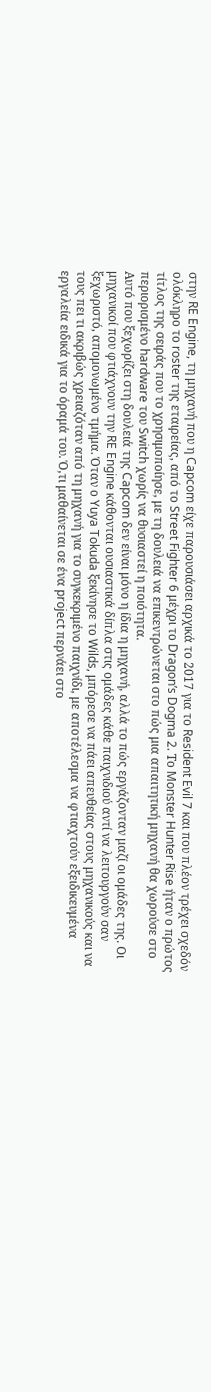στην RE Engine, τη μηχανή που η Capcom είχε παρουσιάσει αρχικά το 2017 για το Resident Evil 7 και που πλέον τρέχει σχεδόν ολόκληρο το roster της εταιρείας, από το Street Fighter 6 μέχρι το Dragon’s Dogma 2. Το Monster Hunter Rise ήταν ο πρώτος τίτλος της σειράς που το χρησιμοποίησε, με τη δουλειά να επικεντρώνεται στο πώς μια απαιτητική μηχανή θα χωρούσε στο περιορισμένο hardware του Switch χωρίς να θυσιαστεί η ποιότητα.
Αυτό που ξεχωρίζει στη δουλειά της Capcom δεν είναι μόνο η ίδια η μηχανή, αλλά το πώς εργάζονταν μαζί οι ομάδες της. Οι μηχανικοί που φτιάχνουν την RE Engine κάθονται ουσιαστικά δίπλα στις ομάδες κάθε παιχνιδιού αντί να λειτουργούν σαν ξεχωριστό, απομονωμένο τμήμα. Όταν ο Yuya Tokuda ξεκίνησε το Wilds, μπόρεσε να πάει απευθείας στους μηχανικούς και να τους πει τι ακριβώς χρειαζόταν από τη μηχανή για το συγκεκριμένο παιχνίδι, με αποτέλεσμα να φτιαχτούν εξειδικευμένα εργαλεία ειδικά για το όραμά του. Ό,τι μαθαίνεται σε ένα project περνάει στο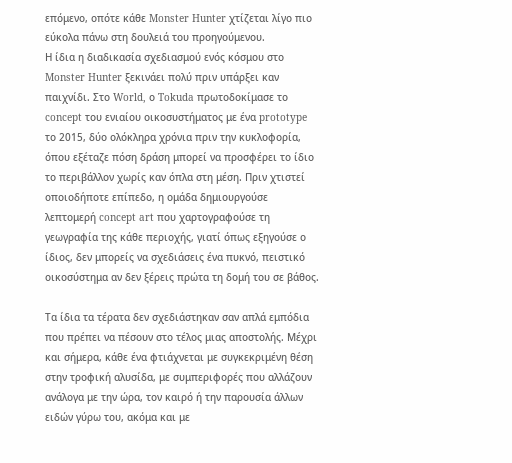επόμενο, οπότε κάθε Monster Hunter χτίζεται λίγο πιο εύκολα πάνω στη δουλειά του προηγούμενου.
Η ίδια η διαδικασία σχεδιασμού ενός κόσμου στο Monster Hunter ξεκινάει πολύ πριν υπάρξει καν παιχνίδι. Στο World, ο Tokuda πρωτοδοκίμασε το concept του ενιαίου οικοσυστήματος με ένα prototype το 2015, δύο ολόκληρα χρόνια πριν την κυκλοφορία, όπου εξέταζε πόση δράση μπορεί να προσφέρει το ίδιο το περιβάλλον χωρίς καν όπλα στη μέση. Πριν χτιστεί οποιοδήποτε επίπεδο, η ομάδα δημιουργούσε λεπτομερή concept art που χαρτογραφούσε τη γεωγραφία της κάθε περιοχής, γιατί όπως εξηγούσε ο ίδιος, δεν μπορείς να σχεδιάσεις ένα πυκνό, πειστικό οικοσύστημα αν δεν ξέρεις πρώτα τη δομή του σε βάθος.

Τα ίδια τα τέρατα δεν σχεδιάστηκαν σαν απλά εμπόδια που πρέπει να πέσουν στο τέλος μιας αποστολής. Μέχρι και σήμερα, κάθε ένα φτιάχνεται με συγκεκριμένη θέση στην τροφική αλυσίδα, με συμπεριφορές που αλλάζουν ανάλογα με την ώρα, τον καιρό ή την παρουσία άλλων ειδών γύρω του, ακόμα και με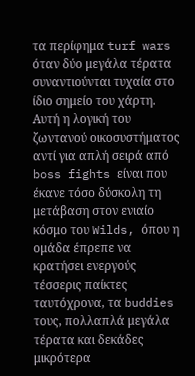τα περίφημα turf wars όταν δύο μεγάλα τέρατα συναντιούνται τυχαία στο ίδιο σημείο του χάρτη. Αυτή η λογική του ζωντανού οικοσυστήματος αντί για απλή σειρά από boss fights είναι που έκανε τόσο δύσκολη τη μετάβαση στον ενιαίο κόσμο του Wilds, όπου η ομάδα έπρεπε να κρατήσει ενεργούς τέσσερις παίκτες ταυτόχρονα, τα buddies τους, πολλαπλά μεγάλα τέρατα και δεκάδες μικρότερα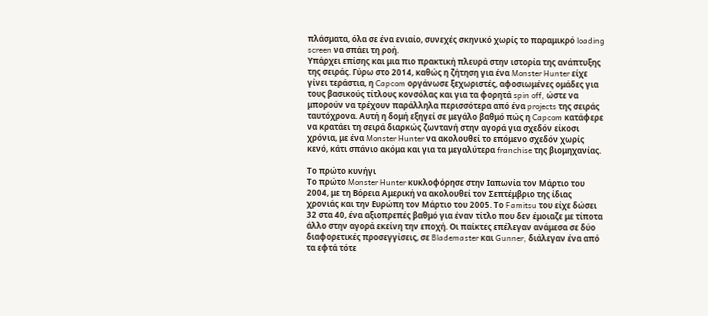πλάσματα, όλα σε ένα ενιαίο, συνεχές σκηνικό χωρίς το παραμικρό loading screen να σπάει τη ροή.
Υπάρχει επίσης και μια πιο πρακτική πλευρά στην ιστορία της ανάπτυξης της σειράς. Γύρω στο 2014, καθώς η ζήτηση για ένα Monster Hunter είχε γίνει τεράστια, η Capcom οργάνωσε ξεχωριστές, αφοσιωμένες ομάδες για τους βασικούς τίτλους κονσόλας και για τα φορητά spin off, ώστε να μπορούν να τρέχουν παράλληλα περισσότερα από ένα projects της σειράς ταυτόχρονα. Αυτή η δομή εξηγεί σε μεγάλο βαθμό πώς η Capcom κατάφερε να κρατάει τη σειρά διαρκώς ζωντανή στην αγορά για σχεδόν είκοσι χρόνια, με ένα Monster Hunter να ακολουθεί το επόμενο σχεδόν χωρίς κενό, κάτι σπάνιο ακόμα και για τα μεγαλύτερα franchise της βιομηχανίας.

Το πρώτο κυνήγι
Το πρώτο Monster Hunter κυκλοφόρησε στην Ιαπωνία τον Μάρτιο του 2004, με τη Βόρεια Αμερική να ακολουθεί τον Σεπτέμβριο της ίδιας χρονιάς και την Ευρώπη τον Μάρτιο του 2005. Το Famitsu του είχε δώσει 32 στα 40, ένα αξιοπρεπές βαθμό για έναν τίτλο που δεν έμοιαζε με τίποτα άλλο στην αγορά εκείνη την εποχή. Οι παίκτες επέλεγαν ανάμεσα σε δύο διαφορετικές προσεγγίσεις, σε Blademaster και Gunner, διάλεγαν ένα από τα εφτά τότε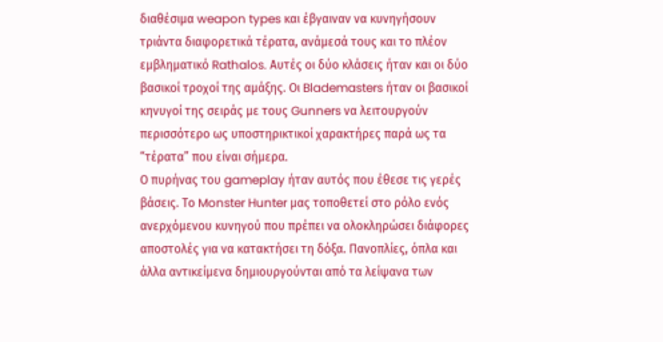διαθέσιμα weapon types και έβγαιναν να κυνηγήσουν τριάντα διαφορετικά τέρατα, ανάμεσά τους και το πλέον εμβληματικό Rathalos. Αυτές οι δύο κλάσεις ήταν και οι δύο βασικοί τροχοί της αμάξης. Οι Blademasters ήταν οι βασικοί κηνυγοί της σειράς με τους Gunners να λειτουργούν περισσότερο ως υποστηρικτικοί χαρακτήρες παρά ως τα “τέρατα” που είναι σήμερα.
Ο πυρήνας του gameplay ήταν αυτός που έθεσε τις γερές βάσεις. Το Monster Hunter μας τοποθετεί στο ρόλο ενός ανερχόμενου κυνηγού που πρέπει να ολοκληρώσει διάφορες αποστολές για να κατακτήσει τη δόξα. Πανοπλίες, όπλα και άλλα αντικείμενα δημιουργούνται από τα λείψανα των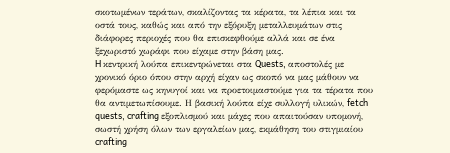σκοτωμένων τεράτων, σκαλίζοντας τα κέρατα, τα λέπια και τα οστά τους, καθώς και από την εξόρυξη μεταλλευμάτων στις διάφορες περιοχές που θα επισκεφθούμε αλλά και σε ένα ξεχωριστό χωράφι που είχαμε στην βάση μας.
H κεντρική λούπα επικεντρώνεται στα Quests, αποστολές με χρονικό όριο όπου στην αρχή είχαν ως σκοπό να μας μάθουν να φερόμαστε ως κηνυγοί και να προετοιμαστούμε για τα τέρατα που θα αντιμετωπίσουμε. Η βασική λούπα είχε συλλογή υλικών, fetch quests, crafting εξοπλισμού και μάχες που απαιτούσαν υπομονή, σωστή χρήση όλων των εργαλείων μας, εκμάθηση του στιγμιαίου crafting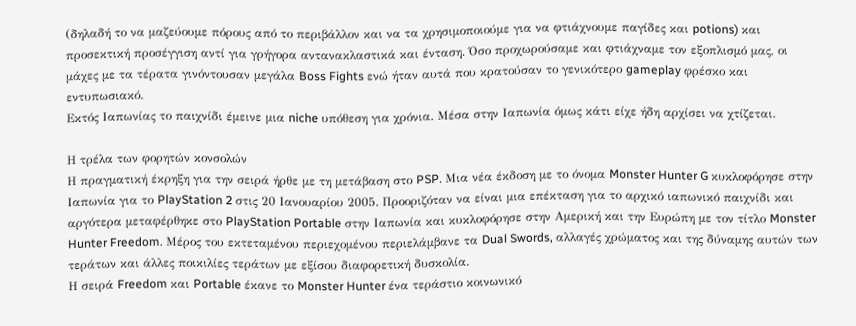(δηλαδή το να μαζεύουμε πόρους από το περιβάλλον και να τα χρησιμοποιούμε για να φτιάχνουμε παγίδες και potions) και προσεκτική προσέγγιση αντί για γρήγορα αντανακλαστικά και ένταση. Όσο προχωρούσαμε και φτιάχναμε τον εξοπλισμό μας, οι μάχες με τα τέρατα γινόντουσαν μεγάλα Boss Fights ενώ ήταν αυτά που κρατούσαν το γενικότερο gameplay φρέσκο και εντυπωσιακό.
Εκτός Ιαπωνίας το παιχνίδι έμεινε μια niche υπόθεση για χρόνια. Μέσα στην Ιαπωνία όμως κάτι είχε ήδη αρχίσει να χτίζεται.

Η τρέλα των φορητών κονσολών
Η πραγματική έκρηξη για την σειρά ήρθε με τη μετάβαση στο PSP. Μια νέα έκδοση με το όνομα Monster Hunter G κυκλοφόρησε στην Ιαπωνία για το PlayStation 2 στις 20 Ιανουαρίου 2005. Προοριζόταν να είναι μια επέκταση για το αρχικό ιαπωνικό παιχνίδι και αργότερα μεταφέρθηκε στο PlayStation Portable στην Ιαπωνία και κυκλοφόρησε στην Αμερική και την Ευρώπη με τον τίτλο Monster Hunter Freedom. Μέρος του εκτεταμένου περιεχομένου περιελάμβανε τα Dual Swords, αλλαγές χρώματος και της δύναμης αυτών των τεράτων και άλλες ποικιλίες τεράτων με εξίσου διαφορετική δυσκολία.
Η σειρά Freedom και Portable έκανε το Monster Hunter ένα τεράστιο κοινωνικό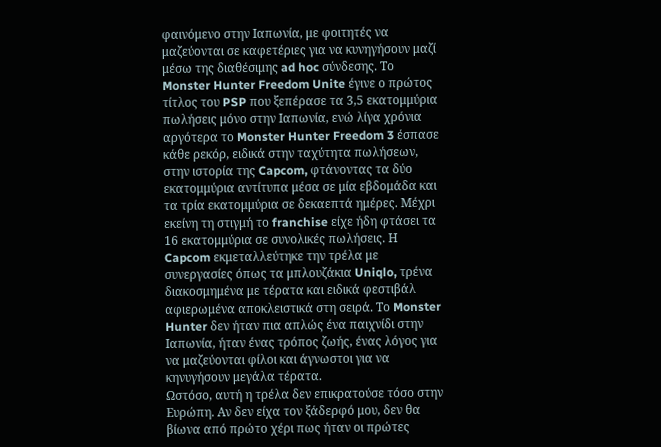φαινόμενο στην Ιαπωνία, με φοιτητές να μαζεύονται σε καφετέριες για να κυνηγήσουν μαζί μέσω της διαθέσιμης ad hoc σύνδεσης. Το Monster Hunter Freedom Unite έγινε ο πρώτος τίτλος του PSP που ξεπέρασε τα 3,5 εκατομμύρια πωλήσεις μόνο στην Ιαπωνία, ενώ λίγα χρόνια αργότερα το Monster Hunter Freedom 3 έσπασε κάθε ρεκόρ, ειδικά στην ταχύτητα πωλήσεων, στην ιστορία της Capcom, φτάνοντας τα δύο εκατομμύρια αντίτυπα μέσα σε μία εβδομάδα και τα τρία εκατομμύρια σε δεκαεπτά ημέρες. Μέχρι εκείνη τη στιγμή το franchise είχε ήδη φτάσει τα 16 εκατομμύρια σε συνολικές πωλήσεις. Η Capcom εκμεταλλεύτηκε την τρέλα με συνεργασίες όπως τα μπλουζάκια Uniqlo, τρένα διακοσμημένα με τέρατα και ειδικά φεστιβάλ αφιερωμένα αποκλειστικά στη σειρά. Το Monster Hunter δεν ήταν πια απλώς ένα παιχνίδι στην Ιαπωνία, ήταν ένας τρόπος ζωής, ένας λόγος για να μαζεύονται φίλοι και άγνωστοι για να κηνυγήσουν μεγάλα τέρατα.
Ωστόσο, αυτή η τρέλα δεν επικρατούσε τόσο στην Ευρώπη. Αν δεν είχα τον ξάδερφό μου, δεν θα βίωνα από πρώτο χέρι πως ήταν οι πρώτες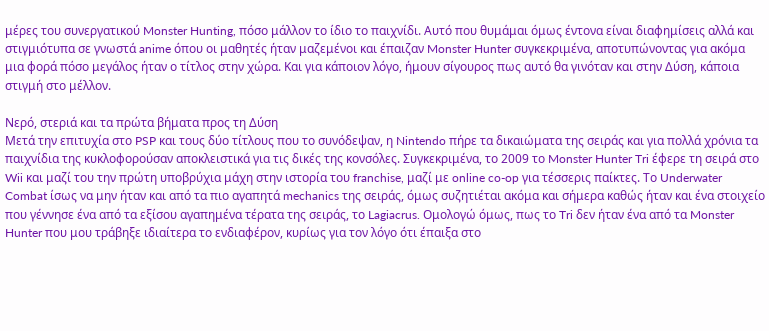μέρες του συνεργατικού Monster Hunting, πόσο μάλλον το ίδιο το παιχνίδι. Αυτό που θυμάμαι όμως έντονα είναι διαφημίσεις αλλά και στιγμιότυπα σε γνωστά anime όπου οι μαθητές ήταν μαζεμένοι και έπαιζαν Monster Hunter συγκεκριμένα, αποτυπώνοντας για ακόμα μια φορά πόσο μεγάλος ήταν ο τίτλος στην χώρα. Και για κάποιον λόγο, ήμουν σίγουρος πως αυτό θα γινόταν και στην Δύση, κάποια στιγμή στο μέλλον.

Νερό, στεριά και τα πρώτα βήματα προς τη Δύση
Μετά την επιτυχία στο PSP και τους δύο τίτλους που το συνόδεψαν, η Nintendo πήρε τα δικαιώματα της σειράς και για πολλά χρόνια τα παιχνίδια της κυκλοφορούσαν αποκλειστικά για τις δικές της κονσόλες. Συγκεκριμένα, το 2009 το Monster Hunter Tri έφερε τη σειρά στο Wii και μαζί του την πρώτη υποβρύχια μάχη στην ιστορία του franchise, μαζί με online co-op για τέσσερις παίκτες. Το Underwater Combat ίσως να μην ήταν και από τα πιο αγαπητά mechanics της σειράς, όμως συζητιέται ακόμα και σήμερα καθώς ήταν και ένα στοιχείο που γέννησε ένα από τα εξίσου αγαπημένα τέρατα της σειράς, το Lagiacrus. Ομολογώ όμως, πως το Tri δεν ήταν ένα από τα Monster Hunter που μου τράβηξε ιδιαίτερα το ενδιαφέρον, κυρίως για τον λόγο ότι έπαιξα στο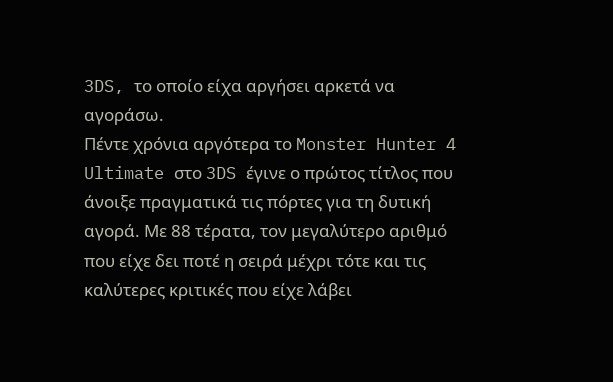3DS, το οποίο είχα αργήσει αρκετά να αγοράσω.
Πέντε χρόνια αργότερα το Monster Hunter 4 Ultimate στο 3DS έγινε ο πρώτος τίτλος που άνοιξε πραγματικά τις πόρτες για τη δυτική αγορά. Με 88 τέρατα, τον μεγαλύτερο αριθμό που είχε δει ποτέ η σειρά μέχρι τότε και τις καλύτερες κριτικές που είχε λάβει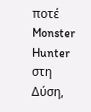ποτέ Monster Hunter στη Δύση,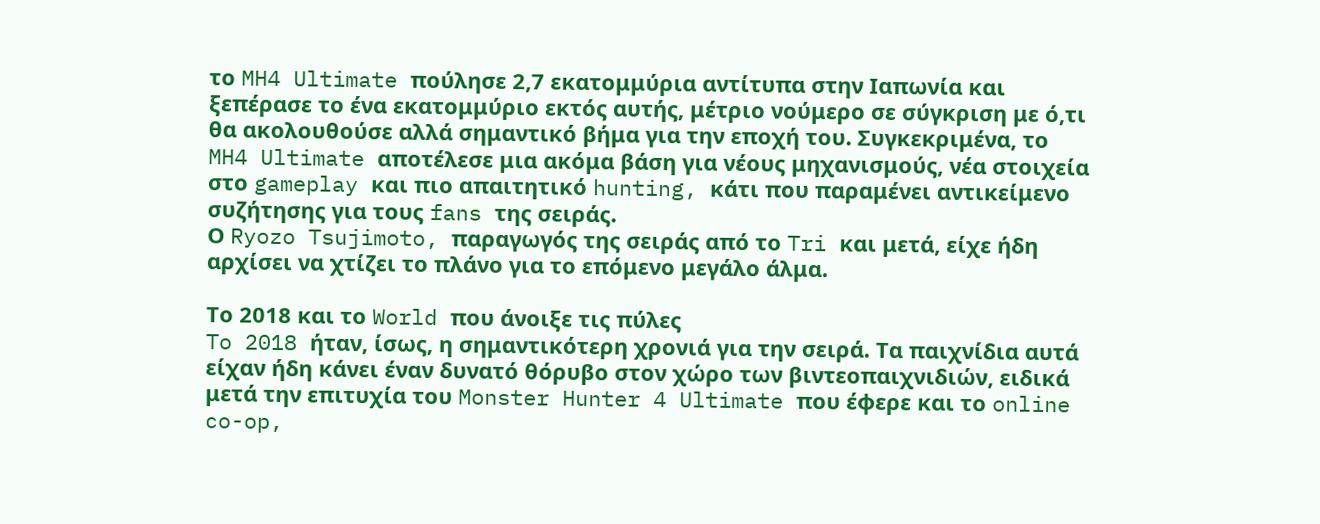το MH4 Ultimate πούλησε 2,7 εκατομμύρια αντίτυπα στην Ιαπωνία και ξεπέρασε το ένα εκατομμύριο εκτός αυτής, μέτριο νούμερο σε σύγκριση με ό,τι θα ακολουθούσε αλλά σημαντικό βήμα για την εποχή του. Συγκεκριμένα, το MH4 Ultimate αποτέλεσε μια ακόμα βάση για νέους μηχανισμούς, νέα στοιχεία στο gameplay και πιο απαιτητικό hunting, κάτι που παραμένει αντικείμενο συζήτησης για τους fans της σειράς.
Ο Ryozo Tsujimoto, παραγωγός της σειράς από το Tri και μετά, είχε ήδη αρχίσει να χτίζει το πλάνο για το επόμενο μεγάλο άλμα.

Το 2018 και το World που άνοιξε τις πύλες
To 2018 ήταν, ίσως, η σημαντικότερη χρονιά για την σειρά. Τα παιχνίδια αυτά είχαν ήδη κάνει έναν δυνατό θόρυβο στον χώρο των βιντεοπαιχνιδιών, ειδικά μετά την επιτυχία του Monster Hunter 4 Ultimate που έφερε και το online co-op,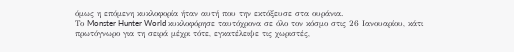όμως η επόμενη κυκλοφορία ήταν αυτή που την εκτόξευσε στα ουράνια.
Το Monster Hunter World κυκλοφόρησε ταυτόχρονα σε όλο τον κόσμο στις 26 Ιανουαρίου, κάτι πρωτόγνωρο για τη σειρά μέχρι τότε, εγκατέλειψε τις χωριστές,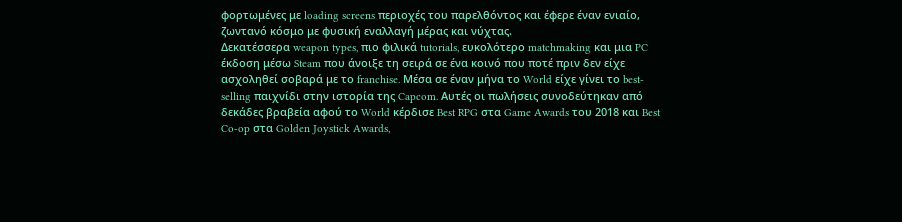φορτωμένες με loading screens περιοχές του παρελθόντος και έφερε έναν ενιαίο, ζωντανό κόσμο με φυσική εναλλαγή μέρας και νύχτας.
Δεκατέσσερα weapon types, πιο φιλικά tutorials, ευκολότερο matchmaking και μια PC έκδοση μέσω Steam που άνοιξε τη σειρά σε ένα κοινό που ποτέ πριν δεν είχε ασχοληθεί σοβαρά με το franchise. Μέσα σε έναν μήνα το World είχε γίνει το best-selling παιχνίδι στην ιστορία της Capcom. Αυτές οι πωλήσεις συνοδεύτηκαν από δεκάδες βραβεία αφού το World κέρδισε Best RPG στα Game Awards του 2018 και Best Co-op στα Golden Joystick Awards,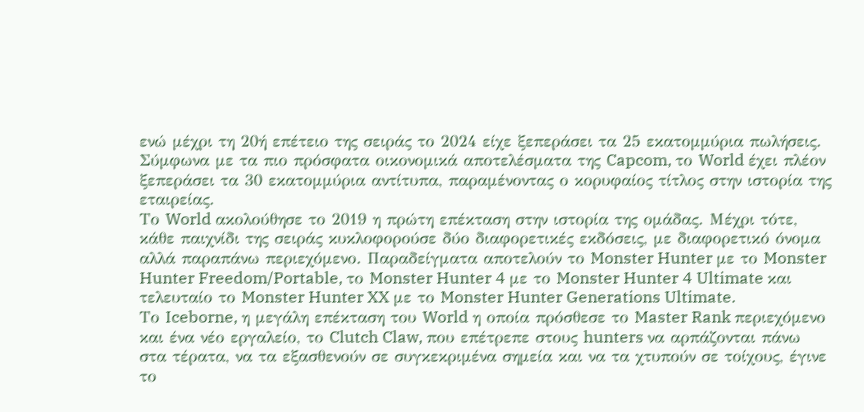ενώ μέχρι τη 20ή επέτειο της σειράς το 2024 είχε ξεπεράσει τα 25 εκατομμύρια πωλήσεις. Σύμφωνα με τα πιο πρόσφατα οικονομικά αποτελέσματα της Capcom, το World έχει πλέον ξεπεράσει τα 30 εκατομμύρια αντίτυπα, παραμένοντας ο κορυφαίος τίτλος στην ιστορία της εταιρείας.
Το World ακολούθησε το 2019 η πρώτη επέκταση στην ιστορία της ομάδας. Μέχρι τότε, κάθε παιχνίδι της σειράς κυκλοφορούσε δύο διαφορετικές εκδόσεις, με διαφορετικό όνομα αλλά παραπάνω περιεχόμενο. Παραδείγματα αποτελούν το Monster Hunter με το Monster Hunter Freedom/Portable, το Monster Hunter 4 με το Monster Hunter 4 Ultimate και τελευταίο το Monster Hunter XX με το Monster Hunter Generations Ultimate.
Το Iceborne, η μεγάλη επέκταση του World η οποία πρόσθεσε το Master Rank περιεχόμενο και ένα νέο εργαλείο, το Clutch Claw, που επέτρεπε στους hunters να αρπάζονται πάνω στα τέρατα, να τα εξασθενούν σε συγκεκριμένα σημεία και να τα χτυπούν σε τοίχους, έγινε το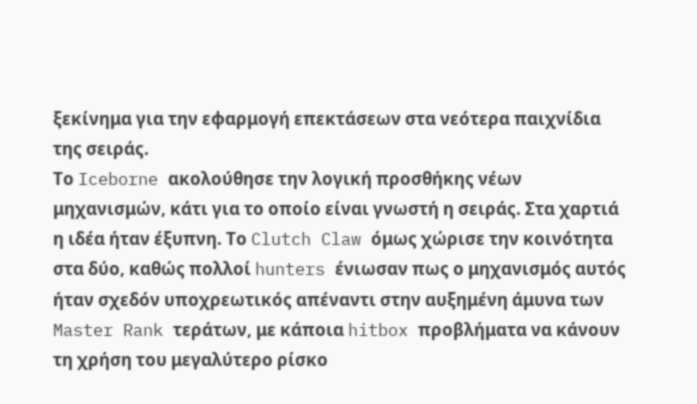ξεκίνημα για την εφαρμογή επεκτάσεων στα νεότερα παιχνίδια της σειράς.
Το Iceborne ακολούθησε την λογική προσθήκης νέων μηχανισμών, κάτι για το οποίο είναι γνωστή η σειράς. Στα χαρτιά η ιδέα ήταν έξυπνη. Το Clutch Claw όμως χώρισε την κοινότητα στα δύο, καθώς πολλοί hunters ένιωσαν πως ο μηχανισμός αυτός ήταν σχεδόν υποχρεωτικός απέναντι στην αυξημένη άμυνα των Master Rank τεράτων, με κάποια hitbox προβλήματα να κάνουν τη χρήση του μεγαλύτερο ρίσκο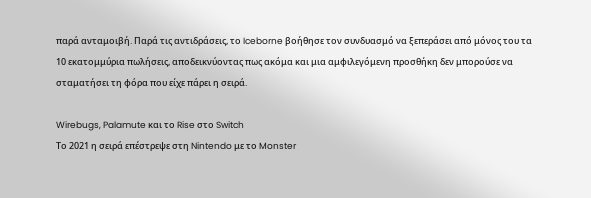παρά ανταμοιβή. Παρά τις αντιδράσεις, το Iceborne βοήθησε τον συνδυασμό να ξεπεράσει από μόνος του τα 10 εκατομμύρια πωλήσεις, αποδεικνύοντας πως ακόμα και μια αμφιλεγόμενη προσθήκη δεν μπορούσε να σταματήσει τη φόρα που είχε πάρει η σειρά.

Wirebugs, Palamute και το Rise στο Switch
Το 2021 η σειρά επέστρεψε στη Nintendo με το Monster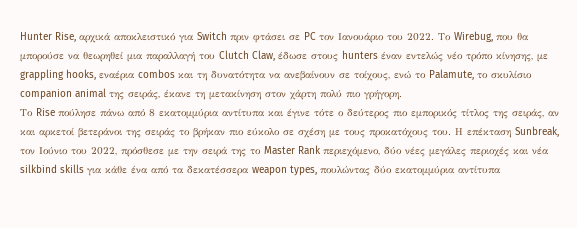Hunter Rise, αρχικά αποκλειστικό για Switch πριν φτάσει σε PC τον Ιανουάριο του 2022. Το Wirebug, που θα μπορούσε να θεωρηθεί μια παραλλαγή του Clutch Claw, έδωσε στους hunters έναν εντελώς νέο τρόπο κίνησης, με grappling hooks, εναέρια combos και τη δυνατότητα να ανεβαίνουν σε τοίχους, ενώ το Palamute, το σκυλίσιο companion animal της σειράς, έκανε τη μετακίνηση στον χάρτη πολύ πιο γρήγορη.
Το Rise πούλησε πάνω από 8 εκατομμύρια αντίτυπα και έγινε τότε ο δεύτερος πιο εμπορικός τίτλος της σειράς, αν και αρκετοί βετεράνοι της σειράς το βρήκαν πιο εύκολο σε σχέση με τους προκατόχους του. Η επέκταση Sunbreak, τον Ιούνιο του 2022, πρόσθεσε με την σειρά της το Master Rank περιεχόμενο, δύο νέες μεγάλες περιοχές και νέα silkbind skills για κάθε ένα από τα δεκατέσσερα weapon types, πουλώντας δύο εκατομμύρια αντίτυπα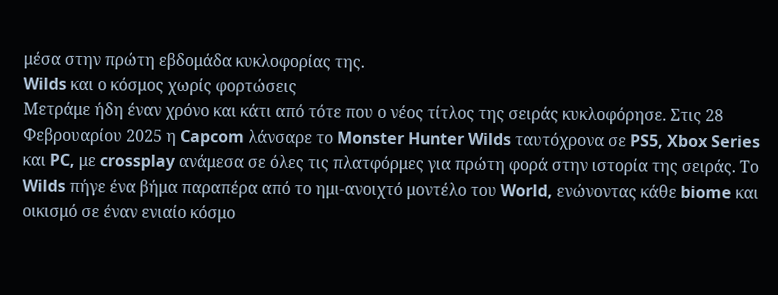μέσα στην πρώτη εβδομάδα κυκλοφορίας της.
Wilds και ο κόσμος χωρίς φορτώσεις
Μετράμε ήδη έναν χρόνο και κάτι από τότε που ο νέος τίτλος της σειράς κυκλοφόρησε. Στις 28 Φεβρουαρίου 2025 η Capcom λάνσαρε το Monster Hunter Wilds ταυτόχρονα σε PS5, Xbox Series και PC, με crossplay ανάμεσα σε όλες τις πλατφόρμες για πρώτη φορά στην ιστορία της σειράς. Το Wilds πήγε ένα βήμα παραπέρα από το ημι-ανοιχτό μοντέλο του World, ενώνοντας κάθε biome και οικισμό σε έναν ενιαίο κόσμο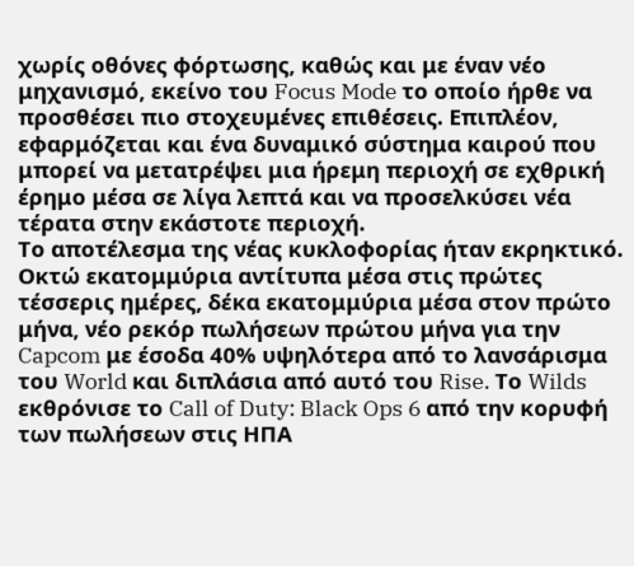χωρίς οθόνες φόρτωσης, καθώς και με έναν νέο μηχανισμό, εκείνο του Focus Mode το οποίο ήρθε να προσθέσει πιο στοχευμένες επιθέσεις. Επιπλέον, εφαρμόζεται και ένα δυναμικό σύστημα καιρού που μπορεί να μετατρέψει μια ήρεμη περιοχή σε εχθρική έρημο μέσα σε λίγα λεπτά και να προσελκύσει νέα τέρατα στην εκάστοτε περιοχή.
Το αποτέλεσμα της νέας κυκλοφορίας ήταν εκρηκτικό. Οκτώ εκατομμύρια αντίτυπα μέσα στις πρώτες τέσσερις ημέρες, δέκα εκατομμύρια μέσα στον πρώτο μήνα, νέο ρεκόρ πωλήσεων πρώτου μήνα για την Capcom με έσοδα 40% υψηλότερα από το λανσάρισμα του World και διπλάσια από αυτό του Rise. Το Wilds εκθρόνισε το Call of Duty: Black Ops 6 από την κορυφή των πωλήσεων στις ΗΠΑ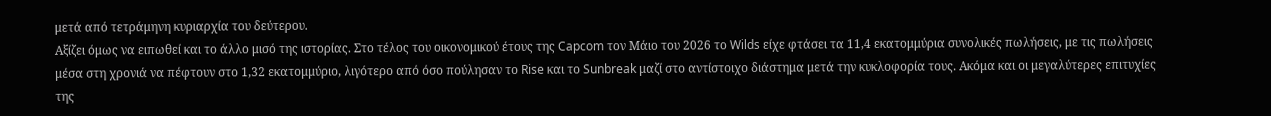μετά από τετράμηνη κυριαρχία του δεύτερου.
Αξίζει όμως να ειπωθεί και το άλλο μισό της ιστορίας. Στο τέλος του οικονομικού έτους της Capcom τον Μάιο του 2026 το Wilds είχε φτάσει τα 11,4 εκατομμύρια συνολικές πωλήσεις, με τις πωλήσεις μέσα στη χρονιά να πέφτουν στο 1,32 εκατομμύριο, λιγότερο από όσο πούλησαν το Rise και το Sunbreak μαζί στο αντίστοιχο διάστημα μετά την κυκλοφορία τους. Ακόμα και οι μεγαλύτερες επιτυχίες της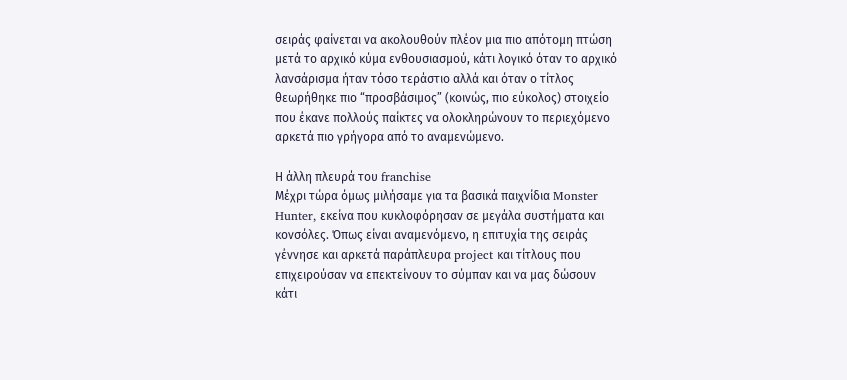σειράς φαίνεται να ακολουθούν πλέον μια πιο απότομη πτώση μετά το αρχικό κύμα ενθουσιασμού, κάτι λογικό όταν το αρχικό λανσάρισμα ήταν τόσο τεράστιο αλλά και όταν ο τίτλος θεωρήθηκε πιο “προσβάσιμος” (κοινώς, πιο εύκολος) στοιχείο που έκανε πολλούς παίκτες να ολοκληρώνουν το περιεχόμενο αρκετά πιο γρήγορα από το αναμενώμενο.

Η άλλη πλευρά του franchise
Μέχρι τώρα όμως μιλήσαμε για τα βασικά παιχνίδια Monster Hunter, εκείνα που κυκλοφόρησαν σε μεγάλα συστήματα και κονσόλες. Όπως είναι αναμενόμενο, η επιτυχία της σειράς γέννησε και αρκετά παράπλευρα project και τίτλους που επιχειρούσαν να επεκτείνουν το σύμπαν και να μας δώσουν κάτι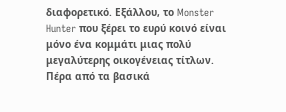διαφορετικό. Εξάλλου, το Monster Hunter που ξέρει το ευρύ κοινό είναι μόνο ένα κομμάτι μιας πολύ μεγαλύτερης οικογένειας τίτλων. Πέρα από τα βασικά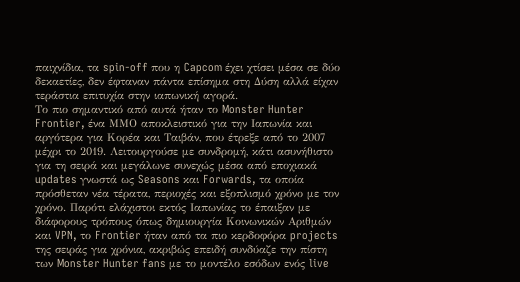παιχνίδια, τα spin-off που η Capcom έχει χτίσει μέσα σε δύο δεκαετίες, δεν έφταναν πάντα επίσημα στη Δύση αλλά είχαν τεράστια επιτυχία στην ιαπωνική αγορά.
Το πιο σημαντικό από αυτά ήταν το Monster Hunter Frontier, ένα MMΟ αποκλειστικό για την Ιαπωνία και αργότερα για Κορέα και Ταιβάν, που έτρεξε από το 2007 μέχρι το 2019. Λειτουργούσε με συνδρομή, κάτι ασυνήθιστο για τη σειρά και μεγάλωνε συνεχώς μέσα από εποχιακά updates γνωστά ως Seasons και Forwards, τα οποία πρόσθεταν νέα τέρατα, περιοχές και εξοπλισμό χρόνο με τον χρόνο. Παρότι ελάχιστοι εκτός Ιαπωνίας το έπαιξαν με διάφορους τρόπους όπως δημιουργία Κοινωνικών Αριθμών και VPN, το Frontier ήταν από τα πιο κερδοφόρα projects της σειράς για χρόνια, ακριβώς επειδή συνδύαζε την πίστη των Monster Hunter fans με το μοντέλο εσόδων ενός live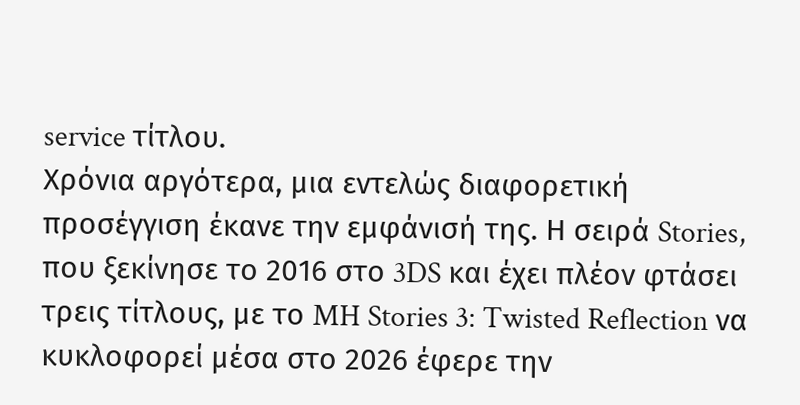service τίτλου.
Χρόνια αργότερα, μια εντελώς διαφορετική προσέγγιση έκανε την εμφάνισή της. Η σειρά Stories, που ξεκίνησε το 2016 στο 3DS και έχει πλέον φτάσει τρεις τίτλους, με το MH Stories 3: Twisted Reflection να κυκλοφορεί μέσα στο 2026 έφερε την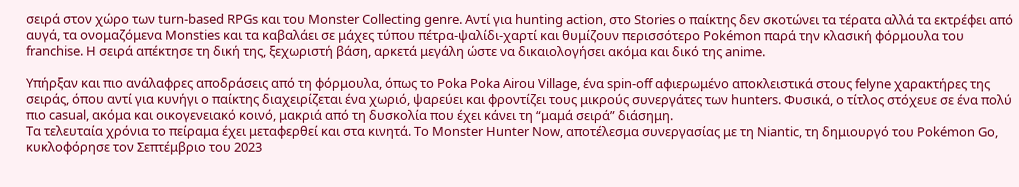σειρά στον χώρο των turn-based RPGs και του Monster Collecting genre. Αντί για hunting action, στο Stories ο παίκτης δεν σκοτώνει τα τέρατα αλλά τα εκτρέφει από αυγά, τα ονομαζόμενα Monsties και τα καβαλάει σε μάχες τύπου πέτρα-ψαλίδι-χαρτί και θυμίζουν περισσότερο Pokémon παρά την κλασική φόρμουλα του franchise. Η σειρά απέκτησε τη δική της, ξεχωριστή βάση, αρκετά μεγάλη ώστε να δικαιολογήσει ακόμα και δικό της anime.

Υπήρξαν και πιο ανάλαφρες αποδράσεις από τη φόρμουλα, όπως το Poka Poka Airou Village, ένα spin-off αφιερωμένο αποκλειστικά στους felyne χαρακτήρες της σειράς, όπου αντί για κυνήγι ο παίκτης διαχειρίζεται ένα χωριό, ψαρεύει και φροντίζει τους μικρούς συνεργάτες των hunters. Φυσικά, ο τίτλος στόχευε σε ένα πολύ πιο casual, ακόμα και οικογενειακό κοινό, μακριά από τη δυσκολία που έχει κάνει τη “μαμά σειρά” διάσημη.
Τα τελευταία χρόνια το πείραμα έχει μεταφερθεί και στα κινητά. Το Monster Hunter Now, αποτέλεσμα συνεργασίας με τη Niantic, τη δημιουργό του Pokémon Go, κυκλοφόρησε τον Σεπτέμβριο του 2023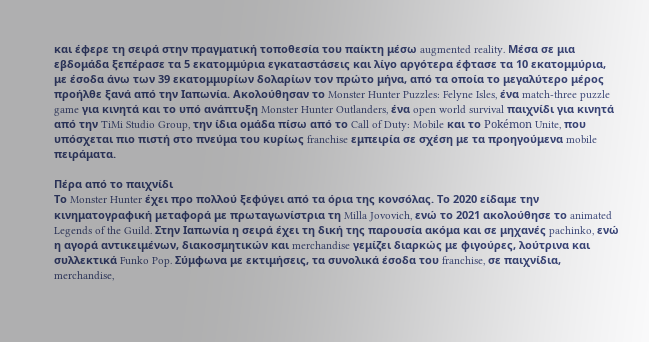και έφερε τη σειρά στην πραγματική τοποθεσία του παίκτη μέσω augmented reality. Μέσα σε μια εβδομάδα ξεπέρασε τα 5 εκατομμύρια εγκαταστάσεις και λίγο αργότερα έφτασε τα 10 εκατομμύρια, με έσοδα άνω των 39 εκατομμυρίων δολαρίων τον πρώτο μήνα, από τα οποία το μεγαλύτερο μέρος προήλθε ξανά από την Ιαπωνία. Ακολούθησαν το Monster Hunter Puzzles: Felyne Isles, ένα match-three puzzle game για κινητά και το υπό ανάπτυξη Monster Hunter Outlanders, ένα open world survival παιχνίδι για κινητά από την TiMi Studio Group, την ίδια ομάδα πίσω από το Call of Duty: Mobile και το Pokémon Unite, που υπόσχεται πιο πιστή στο πνεύμα του κυρίως franchise εμπειρία σε σχέση με τα προηγούμενα mobile πειράματα.

Πέρα από το παιχνίδι
Το Monster Hunter έχει προ πολλού ξεφύγει από τα όρια της κονσόλας. Το 2020 είδαμε την κινηματογραφική μεταφορά με πρωταγωνίστρια τη Milla Jovovich, ενώ το 2021 ακολούθησε το animated Legends of the Guild. Στην Ιαπωνία η σειρά έχει τη δική της παρουσία ακόμα και σε μηχανές pachinko, ενώ η αγορά αντικειμένων, διακοσμητικών και merchandise γεμίζει διαρκώς με φιγούρες, λούτρινα και συλλεκτικά Funko Pop. Σύμφωνα με εκτιμήσεις, τα συνολικά έσοδα του franchise, σε παιχνίδια, merchandise,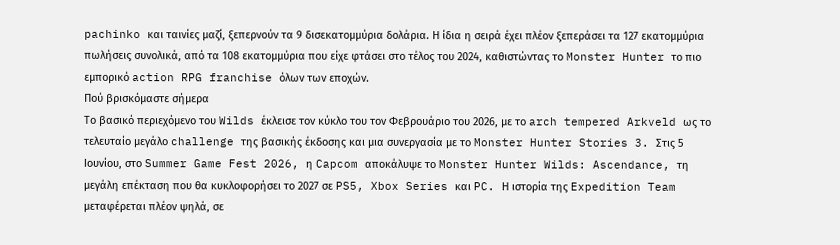pachinko και ταινίες μαζί, ξεπερνούν τα 9 δισεκατομμύρια δολάρια. Η ίδια η σειρά έχει πλέον ξεπεράσει τα 127 εκατομμύρια πωλήσεις συνολικά, από τα 108 εκατομμύρια που είχε φτάσει στο τέλος του 2024, καθιστώντας το Monster Hunter το πιο εμπορικό action RPG franchise όλων των εποχών.
Πού βρισκόμαστε σήμερα
Το βασικό περιεχόμενο του Wilds έκλεισε τον κύκλο του τον Φεβρουάριο του 2026, με το arch tempered Arkveld ως το τελευταίο μεγάλο challenge της βασικής έκδοσης και μια συνεργασία με το Monster Hunter Stories 3. Στις 5 Ιουνίου, στο Summer Game Fest 2026, η Capcom αποκάλυψε το Monster Hunter Wilds: Ascendance, τη μεγάλη επέκταση που θα κυκλοφορήσει το 2027 σε PS5, Xbox Series και PC. Η ιστορία της Expedition Team μεταφέρεται πλέον ψηλά, σε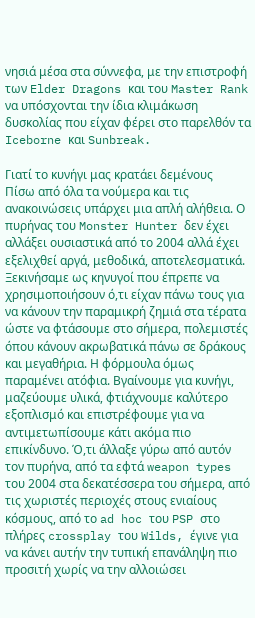νησιά μέσα στα σύννεφα, με την επιστροφή των Elder Dragons και του Master Rank να υπόσχονται την ίδια κλιμάκωση δυσκολίας που είχαν φέρει στο παρελθόν τα Iceborne και Sunbreak.

Γιατί το κυνήγι μας κρατάει δεμένους
Πίσω από όλα τα νούμερα και τις ανακοινώσεις υπάρχει μια απλή αλήθεια. Ο πυρήνας του Monster Hunter δεν έχει αλλάξει ουσιαστικά από το 2004 αλλά έχει εξελιχθεί αργά, μεθοδικά, αποτελεσματικά. Ξεκινήσαμε ως κηνυγοί που έπρεπε να χρησιμοποιήσουν ό,τι είχαν πάνω τους για να κάνουν την παραμικρή ζημιά στα τέρατα ώστε να φτάσουμε στο σήμερα, πολεμιστές όπου κάνουν ακρωβατικά πάνω σε δράκους και μεγαθήρια. Η φόρμουλα όμως παραμένει ατόφια. Βγαίνουμε για κυνήγι, μαζεύουμε υλικά, φτιάχνουμε καλύτερο εξοπλισμό και επιστρέφουμε για να αντιμετωπίσουμε κάτι ακόμα πιο επικίνδυνο. Ό,τι άλλαξε γύρω από αυτόν τον πυρήνα, από τα εφτά weapon types του 2004 στα δεκατέσσερα του σήμερα, από τις χωριστές περιοχές στους ενιαίους κόσμους, από το ad hoc του PSP στο πλήρες crossplay του Wilds, έγινε για να κάνει αυτήν την τυπική επανάληψη πιο προσιτή χωρίς να την αλλοιώσει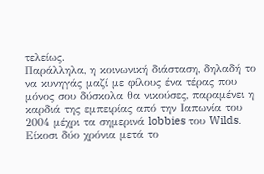τελείως.
Παράλληλα, η κοινωνική διάσταση, δηλαδή το να κυνηγάς μαζί με φίλους ένα τέρας που μόνος σου δύσκολα θα νικούσες, παραμένει η καρδιά της εμπειρίας από την Ιαπωνία του 2004 μέχρι τα σημερινά lobbies του Wilds. Είκοσι δύο χρόνια μετά το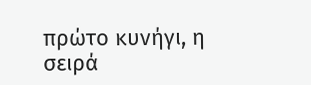πρώτο κυνήγι, η σειρά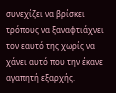συνεχίζει να βρίσκει τρόπους να ξαναφτιάχνει τον εαυτό της χωρίς να χάνει αυτό που την έκανε αγαπητή εξαρχής.